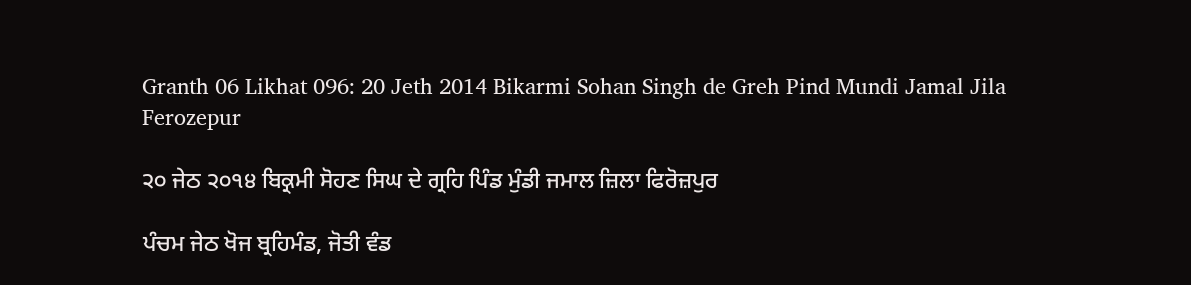Granth 06 Likhat 096: 20 Jeth 2014 Bikarmi Sohan Singh de Greh Pind Mundi Jamal Jila Ferozepur

੨੦ ਜੇਠ ੨੦੧੪ ਬਿਕ੍ਰਮੀ ਸੋਹਣ ਸਿਘ ਦੇ ਗ੍ਰਹਿ ਪਿੰਡ ਮੁੰਡੀ ਜਮਾਲ ਜ਼ਿਲਾ ਫਿਰੋਜ਼ਪੁਰ

ਪੰਚਮ ਜੇਠ ਖੋਜ ਬ੍ਰਹਿਮੰਡ, ਜੋਤੀ ਵੰਡ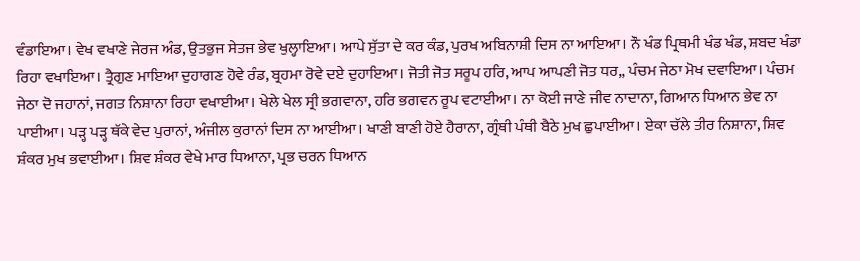ਵੰਡਾਇਆ। ਵੇਖ ਵਖਾਣੇ ਜੇਰਜ ਅੰਡ, ਉਤਭੁਜ ਸੇਤਜ ਭੇਵ ਖੁਲ੍ਹਾਇਆ। ਆਪੇ ਸੁੱਤਾ ਦੇ ਕਰ ਕੰਡ, ਪੁਰਖ ਅਬਿਨਾਸ਼ੀ ਦਿਸ ਨਾ ਆਇਆ। ਨੌ ਖੰਡ ਪ੍ਰਿਥਮੀ ਖੰਡ ਖੰਡ, ਸ਼ਬਦ ਖੰਡਾ ਰਿਹਾ ਵਖਾਇਆ। ਤ੍ਰੈਗੁਣ ਮਾਇਆ ਦੁਹਾਗਣ ਹੋਵੇ ਰੰਡ, ਬ੍ਰਹਮਾ ਰੋਵੇ ਦਏ ਦੁਹਾਇਆ। ਜੋਤੀ ਜੋਤ ਸਰੂਪ ਹਰਿ, ਆਪ ਆਪਣੀ ਜੋਤ ਧਰ,, ਪੰਚਮ ਜੇਠਾ ਮੋਖ ਦਵਾਇਆ। ਪੰਚਮ ਜੇਠਾ ਦੋ ਜਹਾਨਾਂ, ਜਗਤ ਨਿਸ਼ਾਨਾ ਰਿਹਾ ਵਖਾਈਆ। ਖੇਲੇ ਖੇਲ ਸ੍ਰੀ ਭਗਵਾਨਾ, ਹਰਿ ਭਗਵਨ ਰੂਪ ਵਟਾਈਆ। ਨਾ ਕੋਈ ਜਾਣੇ ਜੀਵ ਨਾਦਾਨਾ, ਗਿਆਨ ਧਿਆਨ ਭੇਵ ਨਾ ਪਾਈਆ। ਪੜ੍ਹ ਪੜ੍ਹ ਥੱਕੇ ਵੇਦ ਪੁਰਾਨਾਂ, ਅੰਜੀਲ ਕੁਰਾਨਾਂ ਦਿਸ ਨਾ ਆਈਆ। ਖਾਣੀ ਬਾਣੀ ਹੋਏ ਹੈਰਾਨਾ, ਗ੍ਰੰਥੀ ਪੰਥੀ ਬੈਠੇ ਮੁਖ ਛੁਪਾਈਆ। ਏਕਾ ਚੱਲੇ ਤੀਰ ਨਿਸ਼ਾਨਾ, ਸ਼ਿਵ ਸ਼ੰਕਰ ਮੁਖ ਭਵਾਈਆ। ਸ਼ਿਵ ਸ਼ੰਕਰ ਵੇਖੇ ਮਾਰ ਧਿਆਨਾ, ਪ੍ਰਭ ਚਰਨ ਧਿਆਨ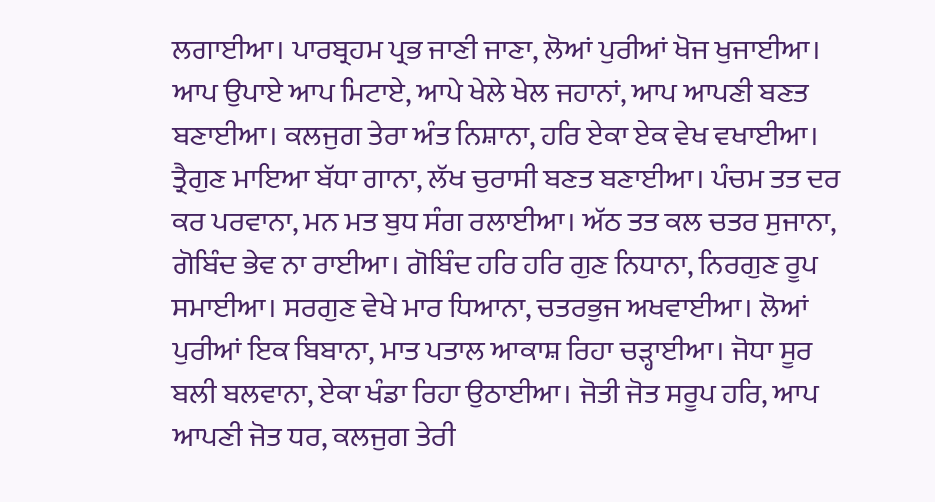ਲਗਾਈਆ। ਪਾਰਬ੍ਰਹਮ ਪ੍ਰਭ ਜਾਣੀ ਜਾਣਾ, ਲੋਆਂ ਪੁਰੀਆਂ ਖੋਜ ਖੁਜਾਈਆ। ਆਪ ਉਪਾਏ ਆਪ ਮਿਟਾਏ, ਆਪੇ ਖੇਲੇ ਖੇਲ ਜਹਾਨਾਂ, ਆਪ ਆਪਣੀ ਬਣਤ ਬਣਾਈਆ। ਕਲਜੁਗ ਤੇਰਾ ਅੰਤ ਨਿਸ਼ਾਨਾ, ਹਰਿ ਏਕਾ ਏਕ ਵੇਖ ਵਖਾਈਆ। ਤ੍ਰੈਗੁਣ ਮਾਇਆ ਬੱਧਾ ਗਾਨਾ, ਲੱਖ ਚੁਰਾਸੀ ਬਣਤ ਬਣਾਈਆ। ਪੰਚਮ ਤਤ ਦਰ ਕਰ ਪਰਵਾਨਾ, ਮਨ ਮਤ ਬੁਧ ਸੰਗ ਰਲਾਈਆ। ਅੱਠ ਤਤ ਕਲ ਚਤਰ ਸੁਜਾਨਾ, ਗੋਬਿੰਦ ਭੇਵ ਨਾ ਰਾਈਆ। ਗੋਬਿੰਦ ਹਰਿ ਹਰਿ ਗੁਣ ਨਿਧਾਨਾ, ਨਿਰਗੁਣ ਰੂਪ ਸਮਾਈਆ। ਸਰਗੁਣ ਵੇਖੇ ਮਾਰ ਧਿਆਨਾ, ਚਤਰਭੁਜ ਅਖਵਾਈਆ। ਲੋਆਂ ਪੁਰੀਆਂ ਇਕ ਬਿਬਾਨਾ, ਮਾਤ ਪਤਾਲ ਆਕਾਸ਼ ਰਿਹਾ ਚੜ੍ਹਾਈਆ। ਜੋਧਾ ਸੂਰ ਬਲੀ ਬਲਵਾਨਾ, ਏਕਾ ਖੰਡਾ ਰਿਹਾ ਉਠਾਈਆ। ਜੋਤੀ ਜੋਤ ਸਰੂਪ ਹਰਿ, ਆਪ ਆਪਣੀ ਜੋਤ ਧਰ, ਕਲਜੁਗ ਤੇਰੀ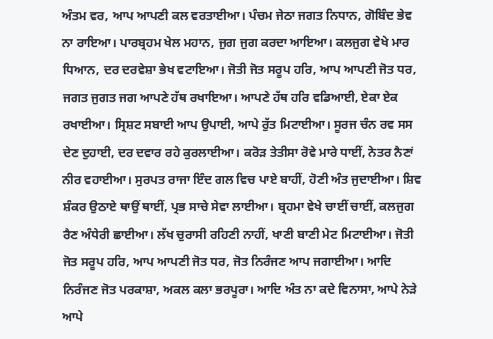ਅੰਤਮ ਵਰ, ਆਪ ਆਪਣੀ ਕਲ ਵਰਤਾਈਆ। ਪੰਚਮ ਜੇਠਾ ਜਗਤ ਨਿਧਾਨ, ਗੋਬਿੰਦ ਭੇਵ ਨਾ ਰਾਇਆ। ਪਾਰਬ੍ਰਹਮ ਖੇਲ ਮਹਾਨ, ਜੁਗ ਜੁਗ ਕਰਦਾ ਆਇਆ। ਕਲਜੁਗ ਵੇਖੇ ਮਾਰ ਧਿਆਨ, ਦਰ ਦਰਵੇਸ਼ਾ ਭੇਖ ਵਟਾਇਆ। ਜੋਤੀ ਜੋਤ ਸਰੂਪ ਹਰਿ, ਆਪ ਆਪਣੀ ਜੋਤ ਧਰ, ਜਗਤ ਜੁਗਤ ਜਗ ਆਪਣੇ ਹੱਥ ਰਖਾਇਆ। ਆਪਣੇ ਹੱਥ ਹਰਿ ਵਡਿਆਈ, ਏਕਾ ਏਕ ਰਖਾਈਆ। ਸ੍ਰਿਸ਼ਟ ਸਬਾਈ ਆਪ ਉਪਾਈ, ਆਪੇ ਰੁੱਤ ਮਿਟਾਈਆ। ਸੂਰਜ ਚੰਨ ਰਵ ਸਸ ਦੇਣ ਦੁਹਾਈ, ਦਰ ਦਵਾਰ ਰਹੇ ਕੁਰਲਾਈਆ। ਕਰੋੜ ਤੇਤੀਸਾ ਰੋਵੇ ਮਾਰੇ ਧਾਈਂ, ਨੇਤਰ ਨੈਣਾਂ ਨੀਰ ਵਹਾਈਆ। ਸੁਰਪਤ ਰਾਜਾ ਇੰਦ ਗਲ ਵਿਚ ਪਾਏ ਬਾਹੀਂ, ਹੋਣੀ ਅੰਤ ਜੁਦਾਈਆ। ਸ਼ਿਵ ਸ਼ੰਕਰ ਉਠਾਏ ਥਾਉਂ ਥਾਈਂ, ਪ੍ਰਭ ਸਾਚੇ ਸੇਵਾ ਲਾਈਆ। ਬ੍ਰਹਮਾ ਵੇਖੇ ਚਾਈਂ ਚਾਈਂ, ਕਲਜੁਗ ਰੈਣ ਅੰਧੇਰੀ ਛਾਈਆ। ਲੱਖ ਚੁਰਾਸੀ ਰਹਿਣੀ ਨਾਹੀਂ, ਖਾਣੀ ਬਾਣੀ ਮੇਟ ਮਿਟਾਈਆ। ਜੋਤੀ ਜੋਤ ਸਰੂਪ ਹਰਿ, ਆਪ ਆਪਣੀ ਜੋਤ ਧਰ, ਜੋਤ ਨਿਰੰਜਣ ਆਪ ਜਗਾਈਆ। ਆਦਿ ਨਿਰੰਜਣ ਜੋਤ ਪਰਕਾਸ਼ਾ, ਅਕਲ ਕਲਾ ਭਰਪੂਰਾ। ਆਦਿ ਅੰਤ ਨਾ ਕਦੇ ਵਿਨਾਸਾ, ਆਪੇ ਨੇੜੇ ਆਪੇ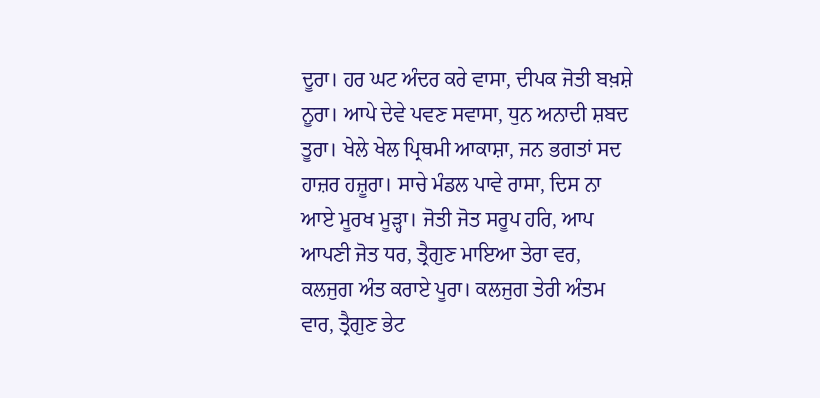ਦੂਰਾ। ਹਰ ਘਟ ਅੰਦਰ ਕਰੇ ਵਾਸਾ, ਦੀਪਕ ਜੋਤੀ ਬਖ਼ਸ਼ੇ ਨੂਰਾ। ਆਪੇ ਦੇਵੇ ਪਵਣ ਸਵਾਸਾ, ਧੁਨ ਅਨਾਦੀ ਸ਼ਬਦ ਤੂਰਾ। ਖੇਲੇ ਖੇਲ ਪ੍ਰਿਥਮੀ ਆਕਾਸ਼ਾ, ਜਨ ਭਗਤਾਂ ਸਦ ਹਾਜ਼ਰ ਹਜ਼ੂਰਾ। ਸਾਚੇ ਮੰਡਲ ਪਾਵੇ ਰਾਸਾ, ਦਿਸ ਨਾ ਆਏ ਮੂਰਖ ਮੂੜ੍ਹਾ। ਜੋਤੀ ਜੋਤ ਸਰੂਪ ਹਰਿ, ਆਪ ਆਪਣੀ ਜੋਤ ਧਰ, ਤ੍ਰੈਗੁਣ ਮਾਇਆ ਤੇਰਾ ਵਰ, ਕਲਜੁਗ ਅੰਤ ਕਰਾਏ ਪੂਰਾ। ਕਲਜੁਗ ਤੇਰੀ ਅੰਤਮ ਵਾਰ, ਤ੍ਰੈਗੁਣ ਭੇਟ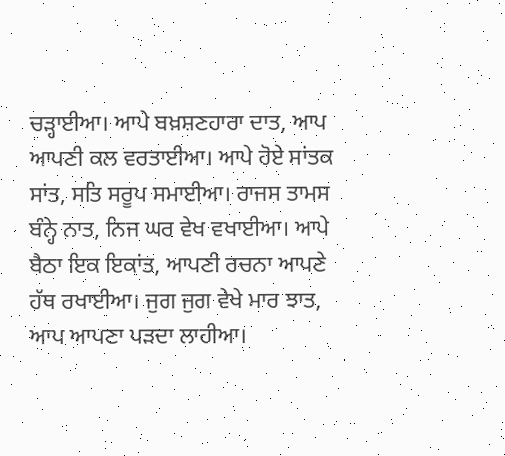ਚੜ੍ਹਾਈਆ। ਆਪੇ ਬਖ਼ਸ਼ਣਹਾਰਾ ਦਾਤ, ਆਪ ਆਪਣੀ ਕਲ ਵਰਤਾਈਆ। ਆਪੇ ਹੋਏ ਸਾਂਤਕ ਸਾਂਤ, ਸਤਿ ਸਰੂਪ ਸਮਾਈਆ। ਰਾਜਸ ਤਾਮਸ ਬੰਨ੍ਹੇ ਨਾਤ, ਨਿਜ ਘਰ ਵੇਖ ਵਖਾਈਆ। ਆਪੇ ਬੈਠਾ ਇਕ ਇਕਾਂਤ, ਆਪਣੀ ਰਚਨਾ ਆਪਣੇ ਹੱਥ ਰਖਾਈਆ। ਜੁਗ ਜੁਗ ਵੇਖੇ ਮਾਰ ਝਾਤ, ਆਪ ਆਪਣਾ ਪੜਦਾ ਲਾਹੀਆ।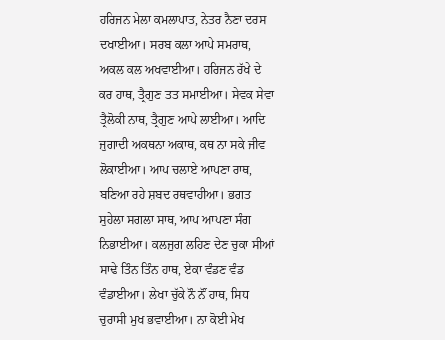ਹਰਿਜਨ ਮੇਲਾ ਕਮਲਾਪਾਤ, ਨੇਤਰ ਨੈਣਾ ਦਰਸ ਦਖਾਈਆ। ਸਰਬ ਕਲਾ ਆਪੇ ਸਮਰਾਥ, ਅਕਲ ਕਲ ਅਖਵਾਈਆ। ਹਰਿਜਨ ਰੱਖੇ ਦੇ ਕਰ ਹਾਥ, ਤ੍ਰੈਗੁਣ ਤਤ ਸਮਾਈਆ। ਸੇਵਕ ਸੇਵਾ ਤ੍ਰੈਲੋਕੀ ਨਾਥ, ਤ੍ਰੈਗੁਣ ਆਪੇ ਲਾਈਆ। ਆਦਿ ਜੁਗਾਦੀ ਅਕਥਨਾ ਅਕਾਥ, ਕਥ ਨਾ ਸਕੇ ਜੀਵ ਲੋਕਾਈਆ। ਆਪ ਚਲਾਏ ਆਪਣਾ ਰਾਥ, ਬਣਿਆ ਰਹੇ ਸ਼ਬਦ ਰਥਵਾਹੀਆ। ਭਗਤ ਸੁਹੇਲਾ ਸਗਲਾ ਸਾਥ, ਆਪ ਆਪਣਾ ਸੰਗ ਨਿਭਾਈਆ। ਕਲਜੁਗ ਲਹਿਣ ਦੇਣ ਚੁਕਾ ਸੀਆਂ ਸਾਢੇ ਤਿੰਨ ਤਿੰਨ ਹਾਥ, ਏਕਾ ਵੰਡਣ ਵੰਡ ਵੰਡਾਈਆ। ਲੇਖਾ ਚੁੱਕੇ ਨੌ ਨੌਂ ਹਾਥ, ਸਿਧ ਚੁਰਾਸੀ ਮੁਖ ਭਵਾਈਆ। ਨਾ ਕੋਈ ਮੇਖ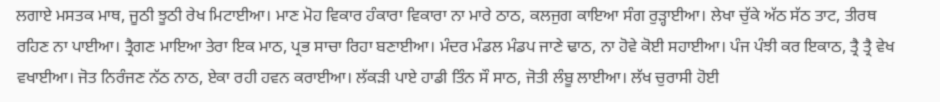ਲਗਾਏ ਮਸਤਕ ਮਾਥ, ਜੂਠੀ ਝੂਠੀ ਰੇਖ ਮਿਟਾਈਆ। ਮਾਣ ਮੋਹ ਵਿਕਾਰ ਹੰਕਾਰਾ ਵਿਕਾਰਾ ਨਾ ਮਾਰੇ ਠਾਠ, ਕਲਜੁਗ ਕਾਇਆ ਸੰਗ ਰੁੜ੍ਹਾਈਆ। ਲੇਖਾ ਚੁੱਕੇ ਅੱਠ ਸੱਠ ਤਾਟ, ਤੀਰਥ ਰਹਿਣ ਨਾ ਪਾਈਆ। ਤ੍ਰੈਗਣ ਮਾਇਆ ਤੇਰਾ ਇਕ ਮਾਠ, ਪ੍ਰਭ ਸਾਚਾ ਰਿਹਾ ਬਣਾਈਆ। ਮੰਦਰ ਮੰਡਲ ਮੰਡਪ ਜਾਣੇ ਢਾਠ, ਨਾ ਹੋਵੇ ਕੋਈ ਸਹਾਈਆ। ਪੰਜ ਪੰਝੀ ਕਰ ਇਕਾਠ, ਤ੍ਰੈ ਤ੍ਰੈ ਵੇਖ ਵਖਾਈਆ। ਜੋਤ ਨਿਰੰਜਣ ਨੱਠ ਨਾਠ, ਏਕਾ ਰਹੀ ਹਵਨ ਕਰਾਈਆ। ਲੱਕੜੀ ਪਾਏ ਹਾਡੀ ਤਿੰਨ ਸੌ ਸਾਠ, ਜੋਤੀ ਲੰਬੂ ਲਾਈਆ। ਲੱਖ ਚੁਰਾਸੀ ਹੋਈ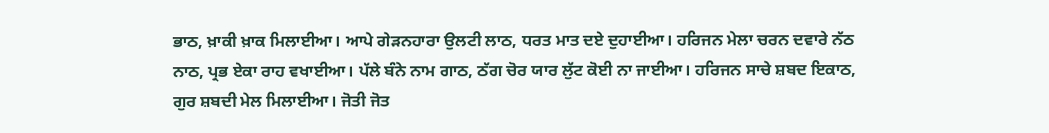ਭਾਠ, ਖ਼ਾਕੀ ਖ਼ਾਕ ਮਿਲਾਈਆ। ਆਪੇ ਗੇੜਨਹਾਰਾ ਉਲਟੀ ਲਾਠ, ਧਰਤ ਮਾਤ ਦਏ ਦੁਹਾਈਆ। ਹਰਿਜਨ ਮੇਲਾ ਚਰਨ ਦਵਾਰੇ ਨੱਠ ਨਾਠ, ਪ੍ਰਭ ਏਕਾ ਰਾਹ ਵਖਾਈਆ। ਪੱਲੇ ਬੰਨੇ ਨਾਮ ਗਾਠ, ਠੱਗ ਚੋਰ ਯਾਰ ਲੁੱਟ ਕੋਈ ਨਾ ਜਾਈਆ। ਹਰਿਜਨ ਸਾਚੇ ਸ਼ਬਦ ਇਕਾਠ, ਗੁਰ ਸ਼ਬਦੀ ਮੇਲ ਮਿਲਾਈਆ। ਜੋਤੀ ਜੋਤ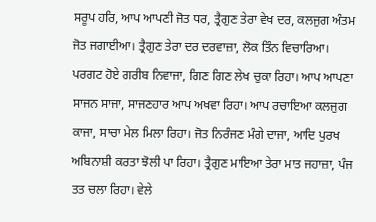ਸਰੂਪ ਹਰਿ, ਆਪ ਆਪਣੀ ਜੋਤ ਧਰ, ਤ੍ਰੈਗੁਣ ਤੇਰਾ ਵੇਖ ਦਰ, ਕਲਜੁਗ ਅੰਤਮ ਜੋਤ ਜਗਾਈਆ। ਤ੍ਰੈਗੁਣ ਤੇਰਾ ਦਰ ਦਰਵਾਜ਼ਾ, ਲੋਕ ਤਿੰਨ ਵਿਚਾਰਿਆ। ਪਰਗਟ ਹੋਏ ਗਰੀਬ ਨਿਵਾਜਾ, ਗਿਣ ਗਿਣ ਲੇਖ ਚੁਕਾ ਰਿਹਾ। ਆਪ ਆਪਣਾ ਸਾਜਨ ਸਾਜਾ, ਸਾਜਣਹਾਰ ਆਪ ਅਖਵਾ ਰਿਹਾ। ਆਪ ਰਚਾਇਆ ਕਲਜੁਗ ਕਾਜਾ, ਸਾਚਾ ਮੇਲ ਮਿਲਾ ਰਿਹਾ। ਜੋਤ ਨਿਰੰਜਣ ਮੰਗੇ ਦਾਜਾ, ਆਦਿ ਪੁਰਖ ਅਬਿਨਾਸ਼ੀ ਕਰਤਾ ਝੋਲੀ ਪਾ ਰਿਹਾ। ਤ੍ਰੈਗੁਣ ਮਾਇਆ ਤੇਰਾ ਮਾਤ ਜਹਾਜ਼ਾ, ਪੰਜ ਤਤ ਚਲਾ ਰਿਹਾ। ਵੇਲੇ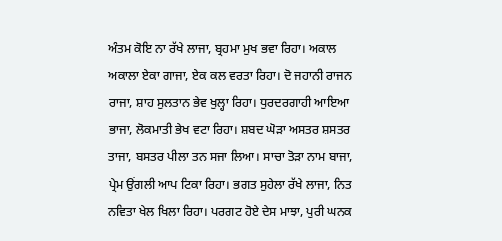ਅੰਤਮ ਕੋਇ ਨਾ ਰੱਖੇ ਲਾਜਾ, ਬ੍ਰਹਮਾ ਮੁਖ ਭਵਾ ਰਿਹਾ। ਅਕਾਲ ਅਕਾਲਾ ਏਕਾ ਗਾਜਾ, ਏਕ ਕਲ ਵਰਤਾ ਰਿਹਾ। ਦੋ ਜਹਾਨੀ ਰਾਜਨ ਰਾਜਾ, ਸ਼ਾਹ ਸੁਲਤਾਨ ਭੇਵ ਖੁਲ੍ਹਾ ਰਿਹਾ। ਧੁਰਦਰਗਾਹੀ ਆਇਆ ਭਾਜਾ, ਲੋਕਮਾਤੀ ਭੇਖ ਵਟਾ ਰਿਹਾ। ਸ਼ਬਦ ਘੋੜਾ ਅਸਤਰ ਸ਼ਸਤਰ ਤਾਜਾ, ਬਸਤਰ ਪੀਲਾ ਤਨ ਸਜਾ ਲਿਆ। ਸਾਚਾ ਤੋੜਾ ਨਾਮ ਬਾਜਾ, ਪ੍ਰੇਮ ਉਂਗਲੀ ਆਪ ਟਿਕਾ ਰਿਹਾ। ਭਗਤ ਸੁਹੇਲਾ ਰੱਖੇ ਲਾਜਾ, ਨਿਤ ਨਵਿਤਾ ਖੇਲ ਖਿਲਾ ਰਿਹਾ। ਪਰਗਟ ਹੋਏ ਦੇਸ ਮਾਝਾ, ਪੁਰੀ ਘਨਕ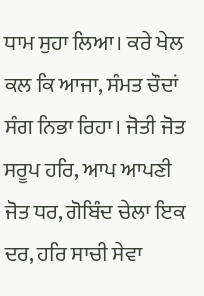ਧਾਮ ਸੁਹਾ ਲਿਆ। ਕਰੇ ਖੇਲ ਕਲ ਕਿ ਆਜਾ, ਸੰਮਤ ਚੌਦਾਂ ਸੰਗ ਨਿਭਾ ਰਿਹਾ। ਜੋਤੀ ਜੋਤ ਸਰੂਪ ਹਰਿ, ਆਪ ਆਪਣੀ ਜੋਤ ਧਰ, ਗੋਬਿੰਦ ਚੇਲਾ ਇਕ ਦਰ, ਹਰਿ ਸਾਚੀ ਸੇਵਾ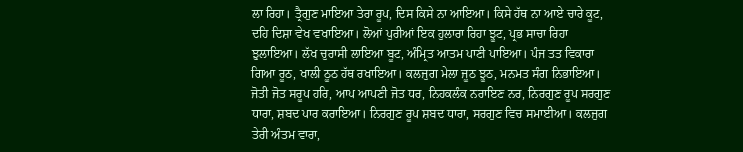ਲਾ ਰਿਹਾ। ਤ੍ਰੈਗੁਣ ਮਾਇਆ ਤੇਰਾ ਰੂਪ, ਦਿਸ ਕਿਸੇ ਨਾ ਆਇਆ। ਕਿਸੇ ਹੱਥ ਨਾ ਆਏ ਚਾਰੇ ਕੂਟ, ਦਹਿ ਦਿਸ਼ਾ ਵੇਖ ਵਖਾਇਆ। ਲੋਆਂ ਪੁਰੀਆਂ ਇਕ ਹੁਲਾਰਾ ਰਿਹਾ ਝੂਟ, ਪ੍ਰਭ ਸਾਚਾ ਰਿਹਾ ਝੁਲਾਇਆ। ਲੱਖ ਚੁਰਾਸੀ ਲਾਇਆ ਬੂਟ, ਅੰਮ੍ਰਿਤ ਆਤਮ ਪਾਣੀ ਪਾਇਆ। ਪੰਜ ਤਤ ਵਿਕਾਰਾ ਗਿਆ ਰੂਠ, ਖਾਲੀ ਠੂਠ ਹੱਥ ਰਖਾਇਆ। ਕਲਜੁਗ ਮੇਲਾ ਜੂਠ ਝੂਠ, ਮਨਮਤ ਸੰਗ ਨਿਭਾਇਆ। ਜੋਤੀ ਜੋਤ ਸਰੂਪ ਹਰਿ, ਆਪ ਆਪਣੀ ਜੋਤ ਧਰ, ਨਿਹਕਲੰਕ ਨਰਾਇਣ ਨਰ, ਨਿਰਗੁਣ ਰੂਪ ਸਰਗੁਣ ਧਾਰਾ, ਸ਼ਬਦ ਪਾਰ ਕਰਾਇਆ। ਨਿਰਗੁਣ ਰੂਪ ਸ਼ਬਦ ਧਾਰਾ, ਸਰਗੁਣ ਵਿਚ ਸਮਾਈਆ। ਕਲਜੁਗ ਤੇਰੀ ਅੰਤਮ ਵਾਰਾ,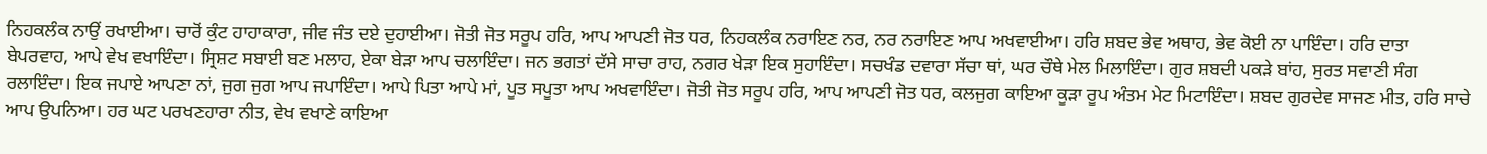ਨਿਹਕਲੰਕ ਨਾਉਂ ਰਖਾਈਆ। ਚਾਰੋਂ ਕੁੰਟ ਹਾਹਾਕਾਰਾ, ਜੀਵ ਜੰਤ ਦਏ ਦੁਹਾਈਆ। ਜੋਤੀ ਜੋਤ ਸਰੂਪ ਹਰਿ, ਆਪ ਆਪਣੀ ਜੋਤ ਧਰ, ਨਿਹਕਲੰਕ ਨਰਾਇਣ ਨਰ, ਨਰ ਨਰਾਇਣ ਆਪ ਅਖਵਾਈਆ। ਹਰਿ ਸ਼ਬਦ ਭੇਵ ਅਥਾਹ, ਭੇਵ ਕੋਈ ਨਾ ਪਾਇੰਦਾ। ਹਰਿ ਦਾਤਾ ਬੇਪਰਵਾਹ, ਆਪੇ ਵੇਖ ਵਖਾਇੰਦਾ। ਸ੍ਰਿਸ਼ਟ ਸਬਾਈ ਬਣ ਮਲਾਹ, ਏਕਾ ਬੇੜਾ ਆਪ ਚਲਾਇੰਦਾ। ਜਨ ਭਗਤਾਂ ਦੱਸੇ ਸਾਚਾ ਰਾਹ, ਨਗਰ ਖੇੜਾ ਇਕ ਸੁਹਾਇੰਦਾ। ਸਚਖੰਡ ਦਵਾਰਾ ਸੱਚਾ ਥਾਂ, ਘਰ ਚੌਥੇ ਮੇਲ ਮਿਲਾਇੰਦਾ। ਗੁਰ ਸ਼ਬਦੀ ਪਕੜੇ ਬਾਂਹ, ਸੁਰਤ ਸਵਾਣੀ ਸੰਗ ਰਲਾਇੰਦਾ। ਇਕ ਜਪਾਏ ਆਪਣਾ ਨਾਂ, ਜੁਗ ਜੁਗ ਆਪ ਜਪਾਇੰਦਾ। ਆਪੇ ਪਿਤਾ ਆਪੇ ਮਾਂ, ਪੂਤ ਸਪੂਤਾ ਆਪ ਅਖਵਾਇੰਦਾ। ਜੋਤੀ ਜੋਤ ਸਰੂਪ ਹਰਿ, ਆਪ ਆਪਣੀ ਜੋਤ ਧਰ, ਕਲਜੁਗ ਕਾਇਆ ਕੂੜਾ ਰੂਪ ਅੰਤਮ ਮੇਟ ਮਿਟਾਇੰਦਾ। ਸ਼ਬਦ ਗੁਰਦੇਵ ਸਾਜਣ ਮੀਤ, ਹਰਿ ਸਾਚੇ ਆਪ ਉਪਨਿਆ। ਹਰ ਘਟ ਪਰਖਣਹਾਰਾ ਨੀਤ, ਵੇਖ ਵਖਾਣੇ ਕਾਇਆ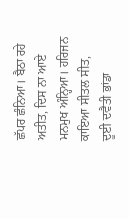ਛੱਪਰ ਛੰਨਿਆ। ਬੈਠਾ ਰਹੇ ਅਤੀਤ, ਦਿਸ ਨਾ ਆਏ ਮਨਮੁਖ ਅੰਨ੍ਹਿਆ। ਹਰਿਜਨ ਕਾਇਆ ਸੀਤਲ ਸੀਤ, ਦੂਈ ਦਵੈਤੀ ਭਾਂਡਾ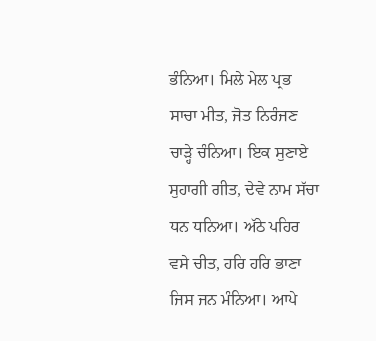ਭੰਨਿਆ। ਮਿਲੇ ਮੇਲ ਪ੍ਰਭ ਸਾਚਾ ਮੀਤ, ਜੋਤ ਨਿਰੰਜਣ ਚਾੜ੍ਹੇ ਚੰਨਿਆ। ਇਕ ਸੁਣਾਏ ਸੁਹਾਗੀ ਗੀਤ, ਦੇਵੇ ਨਾਮ ਸੱਚਾ ਧਨ ਧਨਿਆ। ਅੱਠੇ ਪਹਿਰ ਵਸੇ ਚੀਤ, ਹਰਿ ਹਰਿ ਭਾਣਾ ਜਿਸ ਜਨ ਮੰਨਿਆ। ਆਪੇ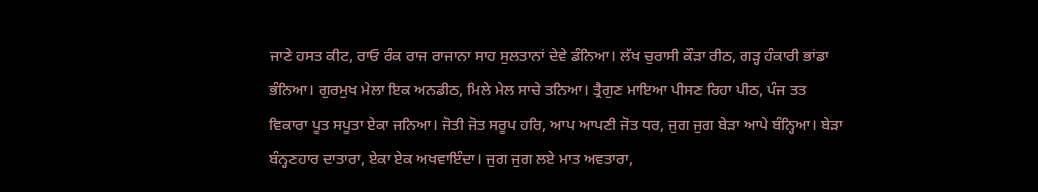ਜਾਣੇ ਹਸਤ ਕੀਟ, ਰਾਓ ਰੰਕ ਰਾਜ ਰਾਜਾਨਾ ਸਾਹ ਸੁਲਤਾਨਾਂ ਦੇਵੇ ਡੰਨਿਆ। ਲੱਖ ਚੁਰਾਸੀ ਕੌੜਾ ਰੀਠ, ਗੜ੍ਹ ਹੰਕਾਰੀ ਭਾਂਡਾ ਭੰਨਿਆ। ਗੁਰਮੁਖ ਮੇਲਾ ਇਕ ਅਨਡੀਠ, ਮਿਲੇ ਮੇਲ ਸਾਚੇ ਤਨਿਆ। ਤ੍ਰੈਗੁਣ ਮਾਇਆ ਪੀਸਣ ਰਿਹਾ ਪੀਠ, ਪੰਜ ਤਤ ਵਿਕਾਰਾ ਪੂਤ ਸਪੂਤਾ ਏਕਾ ਜਨਿਆ। ਜੋਤੀ ਜੋਤ ਸਰੂਪ ਹਰਿ, ਆਪ ਆਪਣੀ ਜੋਤ ਧਰ, ਜੁਗ ਜੁਗ ਬੇੜਾ ਆਪੇ ਬੰਨ੍ਹਿਆ। ਬੇੜਾ ਬੰਨ੍ਹਣਹਾਰ ਦਾਤਾਰਾ, ਏਕਾ ਏਕ ਅਖਵਾਇੰਦਾ। ਜੁਗ ਜੁਗ ਲਏ ਮਾਤ ਅਵਤਾਰਾ,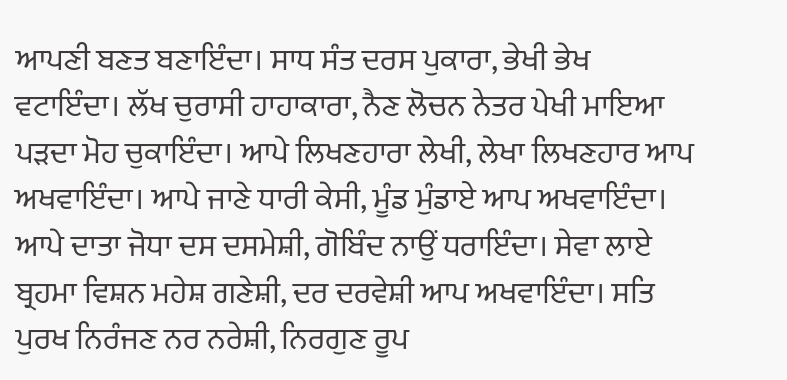ਆਪਣੀ ਬਣਤ ਬਣਾਇੰਦਾ। ਸਾਧ ਸੰਤ ਦਰਸ ਪੁਕਾਰਾ, ਭੇਖੀ ਭੇਖ ਵਟਾਇੰਦਾ। ਲੱਖ ਚੁਰਾਸੀ ਹਾਹਾਕਾਰਾ, ਨੈਣ ਲੋਚਨ ਨੇਤਰ ਪੇਖੀ ਮਾਇਆ ਪੜਦਾ ਮੋਹ ਚੁਕਾਇੰਦਾ। ਆਪੇ ਲਿਖਣਹਾਰਾ ਲੇਖੀ, ਲੇਖਾ ਲਿਖਣਹਾਰ ਆਪ ਅਖਵਾਇੰਦਾ। ਆਪੇ ਜਾਣੇ ਧਾਰੀ ਕੇਸੀ, ਮੂੰਡ ਮੁੰਡਾਏ ਆਪ ਅਖਵਾਇੰਦਾ। ਆਪੇ ਦਾਤਾ ਜੋਧਾ ਦਸ ਦਸਮੇਸ਼ੀ, ਗੋਬਿੰਦ ਨਾਉਂ ਧਰਾਇੰਦਾ। ਸੇਵਾ ਲਾਏ ਬ੍ਰਹਮਾ ਵਿਸ਼ਨ ਮਹੇਸ਼ ਗਣੇਸ਼ੀ, ਦਰ ਦਰਵੇਸ਼ੀ ਆਪ ਅਖਵਾਇੰਦਾ। ਸਤਿ ਪੁਰਖ ਨਿਰੰਜਣ ਨਰ ਨਰੇਸ਼ੀ, ਨਿਰਗੁਣ ਰੂਪ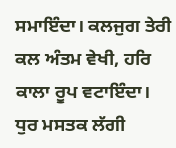ਸਮਾਇੰਦਾ। ਕਲਜੁਗ ਤੇਰੀ ਕਲ ਅੰਤਮ ਵੇਖੀ, ਹਰਿ ਕਾਲਾ ਰੂਪ ਵਟਾਇੰਦਾ। ਧੁਰ ਮਸਤਕ ਲੱਗੀ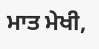ਮਾਤ ਮੇਖੀ,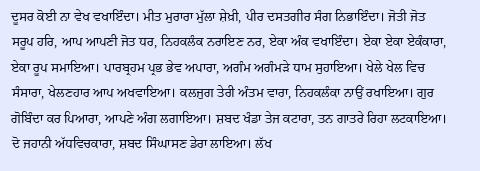ਦੂਸਰ ਕੋਈ ਨਾ ਵੇਖ ਵਖਾਇੰਦਾ। ਮੀਤ ਮੁਰਾਰਾ ਮੁੱਲਾ ਸ਼ੇਖ਼ੀ, ਪੀਰ ਦਸਤਗੀਰ ਸੰਗ ਨਿਭਾਇੰਦਾ। ਜੋਤੀ ਜੋਤ ਸਰੂਪ ਹਰਿ, ਆਪ ਆਪਣੀ ਜੋਤ ਧਰ, ਨਿਹਕਲੰਕ ਨਰਾਇਣ ਨਰ, ਏਕਾ ਅੰਕ ਵਖਾਇੰਦਾ। ਏਕਾ ਏਕਾ ਏਕੰਕਾਰਾ, ਏਕਾ ਰੂਪ ਸਮਾਇਆ। ਪਾਰਬ੍ਰਹਮ ਪ੍ਰਭ ਭੇਵ ਅਪਾਰਾ, ਅਗੰਮ ਅਗੰਮੜੇ ਧਾਮ ਸੁਹਾਇਆ। ਖੇਲੇ ਖੇਲ ਵਿਚ ਸੰਸਾਰਾ, ਖੇਲਣਹਾਰ ਆਪ ਅਖਵਾਇਆ। ਕਲਜੁਗ ਤੇਰੀ ਅੰਤਮ ਵਾਰਾ, ਨਿਹਕਲੰਕਾ ਨਾਉਂ ਰਖਾਇਆ। ਗੁਰ ਗੋਬਿੰਦਾ ਕਰ ਪਿਆਰਾ, ਆਪਣੇ ਅੰਗ ਲਗਾਇਆ। ਸ਼ਬਦ ਖੰਡਾ ਤੇਜ ਕਟਾਰਾ, ਤਨ ਗਾਤਰੇ ਰਿਹਾ ਲਟਕਾਇਆ। ਦੋ ਜਹਾਨੀ ਅੱਧਵਿਚਕਾਰਾ, ਸ਼ਬਦ ਸਿੰਘਾਸਣ ਡੇਰਾ ਲਾਇਆ। ਲੱਖ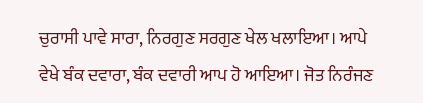ਚੁਰਾਸੀ ਪਾਵੇ ਸਾਰਾ, ਨਿਰਗੁਣ ਸਰਗੁਣ ਖੇਲ ਖਲਾਇਆ। ਆਪੇ ਵੇਖੇ ਬੰਕ ਦਵਾਰਾ, ਬੰਕ ਦਵਾਰੀ ਆਪ ਹੋ ਆਇਆ। ਜੋਤ ਨਿਰੰਜਣ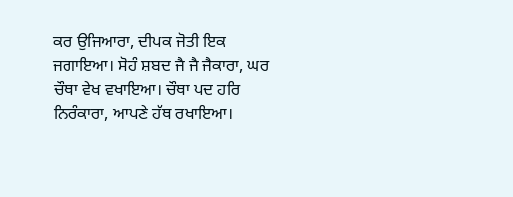ਕਰ ਉਜਿਆਰਾ, ਦੀਪਕ ਜੋਤੀ ਇਕ ਜਗਾਇਆ। ਸੋਹੰ ਸ਼ਬਦ ਜੈ ਜੈ ਜੈਕਾਰਾ, ਘਰ ਚੌਥਾ ਵੇਖ ਵਖਾਇਆ। ਚੌਥਾ ਪਦ ਹਰਿ ਨਿਰੰਕਾਰਾ, ਆਪਣੇ ਹੱਥ ਰਖਾਇਆ।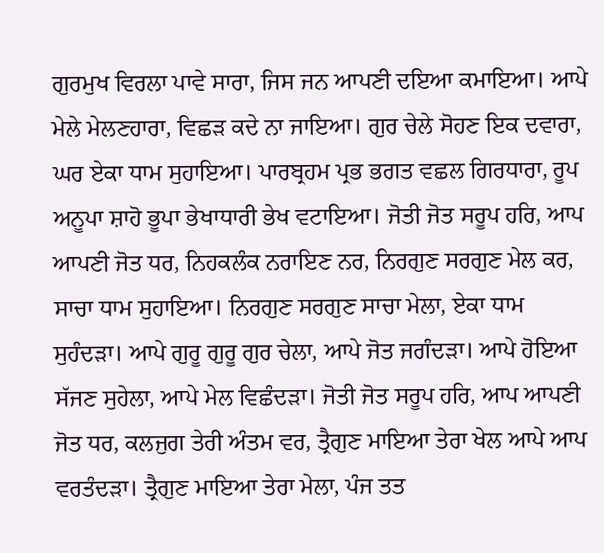ਗੁਰਮੁਖ ਵਿਰਲਾ ਪਾਵੇ ਸਾਰਾ, ਜਿਸ ਜਨ ਆਪਣੀ ਦਇਆ ਕਮਾਇਆ। ਆਪੇ ਮੇਲੇ ਮੇਲਣਹਾਰਾ, ਵਿਛੜ ਕਦੇ ਨਾ ਜਾਇਆ। ਗੁਰ ਚੇਲੇ ਸੋਹਣ ਇਕ ਦਵਾਰਾ, ਘਰ ਏਕਾ ਧਾਮ ਸੁਹਾਇਆ। ਪਾਰਬ੍ਰਹਮ ਪ੍ਰਭ ਭਗਤ ਵਛਲ ਗਿਰਧਾਰਾ, ਰੂਪ ਅਨੂਪਾ ਸ਼ਾਹੋ ਭੂਪਾ ਭੇਖਾਧਾਰੀ ਭੇਖ ਵਟਾਇਆ। ਜੋਤੀ ਜੋਤ ਸਰੂਪ ਹਰਿ, ਆਪ ਆਪਣੀ ਜੋਤ ਧਰ, ਨਿਹਕਲੰਕ ਨਰਾਇਣ ਨਰ, ਨਿਰਗੁਣ ਸਰਗੁਣ ਮੇਲ ਕਰ, ਸਾਚਾ ਧਾਮ ਸੁਹਾਇਆ। ਨਿਰਗੁਣ ਸਰਗੁਣ ਸਾਚਾ ਮੇਲਾ, ਏਕਾ ਧਾਮ ਸੁਹੰਦੜਾ। ਆਪੇ ਗੁਰੂ ਗੁਰੂ ਗੁਰ ਚੇਲਾ, ਆਪੇ ਜੋਤ ਜਗੰਦੜਾ। ਆਪੇ ਹੋਇਆ ਸੱਜਣ ਸੁਹੇਲਾ, ਆਪੇ ਮੇਲ ਵਿਛੰਦੜਾ। ਜੋਤੀ ਜੋਤ ਸਰੂਪ ਹਰਿ, ਆਪ ਆਪਣੀ ਜੋਤ ਧਰ, ਕਲਜੁਗ ਤੇਰੀ ਅੰਤਮ ਵਰ, ਤ੍ਰੈਗੁਣ ਮਾਇਆ ਤੇਰਾ ਖੇਲ ਆਪੇ ਆਪ ਵਰਤੰਦੜਾ। ਤ੍ਰੈਗੁਣ ਮਾਇਆ ਤੇਰਾ ਮੇਲਾ, ਪੰਜ ਤਤ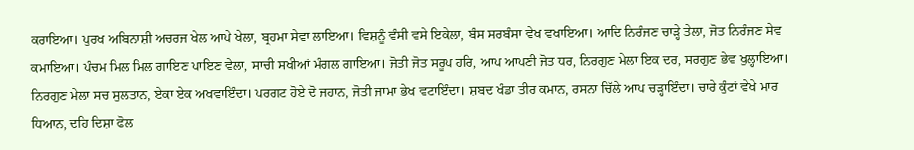ਕਰਾਇਆ। ਪੁਰਖ ਅਬਿਨਾਸ਼ੀ ਅਚਰਜ ਖੇਲ ਆਪੇ ਖੇਲਾ, ਬ੍ਰਹਮਾ ਸੇਵਾ ਲਾਇਆ। ਵਿਸ਼ਨੂੰ ਵੰਸੀ ਵਸੇ ਇਕੇਲਾ, ਬੰਸ ਸਰਬੰਸਾ ਵੇਖ ਵਖਾਇਆ। ਆਦਿ ਨਿਰੰਜਣ ਚਾੜ੍ਹੇ ਤੇਲਾ, ਜੋਤ ਨਿਰੰਜਣ ਸੇਵ ਕਮਾਇਆ। ਪੰਚਮ ਮਿਲ ਮਿਲ ਗਾਇਣ ਪਾਇਣ ਵੇਲਾ, ਸਾਚੀ ਸਖੀਆਂ ਮੰਗਲ ਗਾਇਆ। ਜੋਤੀ ਜੋਤ ਸਰੂਪ ਹਰਿ, ਆਪ ਆਪਣੀ ਜੋਤ ਧਰ, ਨਿਰਗੁਣ ਮੇਲਾ ਇਕ ਦਰ, ਸਰਗੁਣ ਭੇਵ ਖੁਲ੍ਹਾਇਆ। ਨਿਰਗੁਣ ਮੇਲਾ ਸਚ ਸੁਲਤਾਨ, ਏਕਾ ਏਕ ਅਖਵਾਇੰਦਾ। ਪਰਗਟ ਹੋਏ ਦੋ ਜਹਾਨ, ਜੋਤੀ ਜਾਮਾ ਭੇਖ ਵਟਾਇੰਦਾ। ਸ਼ਬਦ ਖੰਡਾ ਤੀਰ ਕਮਾਨ, ਰਸਨਾ ਚਿੱਲੇ ਆਪ ਚੜ੍ਹਾਇੰਦਾ। ਚਾਰੇ ਕੁੰਟਾਂ ਵੇਖੇ ਮਾਰ ਧਿਆਨ, ਦਹਿ ਦਿਸ਼ਾ ਫੋਲ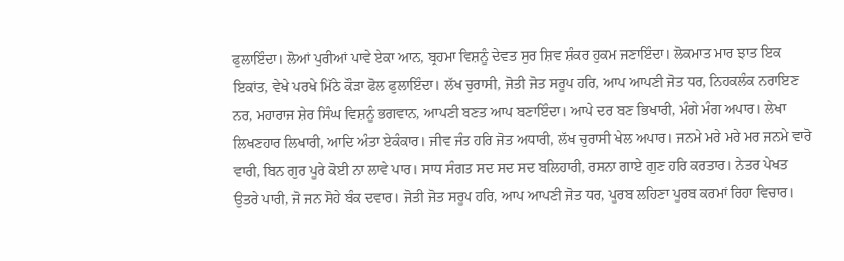ਫੁਲਾਇੰਦਾ। ਲੋਆਂ ਪੁਰੀਆਂ ਪਾਵੇ ਏਕਾ ਆਨ, ਬ੍ਰਹਮਾ ਵਿਸ਼ਨੂੰ ਦੇਵਤ ਸੁਰ ਸ਼ਿਵ ਸ਼ੰਕਰ ਹੁਕਮ ਜਣਾਇੰਦਾ। ਲੋਕਮਾਤ ਮਾਰ ਝਾਤ ਇਕ ਇਕਾਂਤ, ਵੇਖੇ ਪਰਖੇ ਮਿੱਠੇ ਕੌੜਾ ਫੋਲ ਫੁਲਾਇੰਦਾ। ਲੱਖ ਚੁਰਾਸੀ, ਜੋਤੀ ਜੋਤ ਸਰੂਪ ਹਰਿ, ਆਪ ਆਪਣੀ ਜੋਤ ਧਰ, ਨਿਹਕਲੰਕ ਨਰਾਇਣ ਨਰ, ਮਹਾਰਾਜ ਸ਼ੇਰ ਸਿੰਘ ਵਿਸ਼ਨੂੰ ਭਗਵਾਨ, ਆਪਣੀ ਬਣਤ ਆਪ ਬਣਾਇੰਦਾ। ਆਪੇ ਦਰ ਬਣ ਭਿਖਾਰੀ, ਮੰਗੇ ਮੰਗ ਅਪਾਰ। ਲੇਖਾ ਲਿਖਣਹਾਰ ਲਿਖਾਰੀ, ਆਦਿ ਅੰਤਾ ਏਕੰਕਾਰ। ਜੀਵ ਜੰਤ ਹਰਿ ਜੋਤ ਅਧਾਰੀ, ਲੱਖ ਚੁਰਾਸੀ ਖੇਲ ਅਪਾਰ। ਜਨਮੇ ਮਰੇ ਮਰੇ ਮਰ ਜਨਮੇ ਵਾਰੋ ਵਾਰੀ, ਬਿਨ ਗੁਰ ਪੂਰੇ ਕੋਈ ਨਾ ਲਾਵੇ ਪਾਰ। ਸਾਧ ਸੰਗਤ ਸਦ ਸਦ ਸਦ ਬਲਿਹਾਰੀ, ਰਸਨਾ ਗਾਏ ਗੁਣ ਹਰਿ ਕਰਤਾਰ। ਨੇਤਰ ਪੇਖਤ ਉਤਰੇ ਪਾਰੀ, ਜੋ ਜਨ ਸੋਹੇ ਬੰਕ ਦਵਾਰ। ਜੋਤੀ ਜੋਤ ਸਰੂਪ ਹਰਿ, ਆਪ ਆਪਣੀ ਜੋਤ ਧਰ, ਪੂਰਬ ਲਹਿਣਾ ਪੂਰਬ ਕਰਮਾਂ ਰਿਹਾ ਵਿਚਾਰ।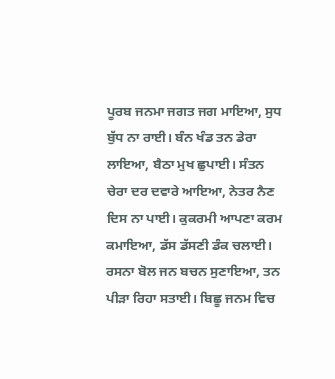ਪੂਰਬ ਜਨਮਾ ਜਗਤ ਜਗ ਮਾਇਆ, ਸੁਧ ਬੁੱਧ ਨਾ ਰਾਈ। ਬੰਨ ਖੰਡ ਤਨ ਡੇਰਾ ਲਾਇਆ, ਬੈਠਾ ਮੁਖ ਛੁਪਾਈ। ਸੰਤਨ ਚੇਰਾ ਦਰ ਦਵਾਰੇ ਆਇਆ, ਨੇਤਰ ਨੈਣ ਦਿਸ ਨਾ ਪਾਈ। ਕੁਕਰਮੀ ਆਪਣਾ ਕਰਮ ਕਮਾਇਆ, ਡੱਸ ਡੱਸਣੀ ਡੰਕ ਚਲਾਈ। ਰਸਨਾ ਬੋਲ ਜਨ ਬਚਨ ਸੁਣਾਇਆ, ਤਨ ਪੀੜਾ ਰਿਹਾ ਸਤਾਈ। ਬਿਛੂ ਜਨਮ ਵਿਚ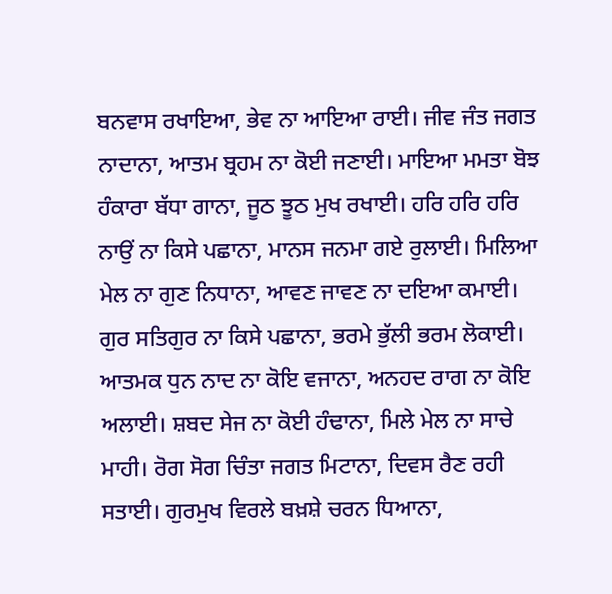ਬਨਵਾਸ ਰਖਾਇਆ, ਭੇਵ ਨਾ ਆਇਆ ਰਾਈ। ਜੀਵ ਜੰਤ ਜਗਤ ਨਾਦਾਨਾ, ਆਤਮ ਬ੍ਰਹਮ ਨਾ ਕੋਈ ਜਣਾਈ। ਮਾਇਆ ਮਮਤਾ ਬੋਝ ਹੰਕਾਰਾ ਬੱਧਾ ਗਾਨਾ, ਜੂਠ ਝੂਠ ਮੁਖ ਰਖਾਈ। ਹਰਿ ਹਰਿ ਹਰਿ ਨਾਉਂ ਨਾ ਕਿਸੇ ਪਛਾਨਾ, ਮਾਨਸ ਜਨਮਾ ਗਏ ਰੁਲਾਈ। ਮਿਲਿਆ ਮੇਲ ਨਾ ਗੁਣ ਨਿਧਾਨਾ, ਆਵਣ ਜਾਵਣ ਨਾ ਦਇਆ ਕਮਾਈ। ਗੁਰ ਸਤਿਗੁਰ ਨਾ ਕਿਸੇ ਪਛਾਨਾ, ਭਰਮੇ ਭੁੱਲੀ ਭਰਮ ਲੋਕਾਈ। ਆਤਮਕ ਧੁਨ ਨਾਦ ਨਾ ਕੋਇ ਵਜਾਨਾ, ਅਨਹਦ ਰਾਗ ਨਾ ਕੋਇ ਅਲਾਈ। ਸ਼ਬਦ ਸੇਜ ਨਾ ਕੋਈ ਹੰਢਾਨਾ, ਮਿਲੇ ਮੇਲ ਨਾ ਸਾਚੇ ਮਾਹੀ। ਰੋਗ ਸੋਗ ਚਿੰਤਾ ਜਗਤ ਮਿਟਾਨਾ, ਦਿਵਸ ਰੈਣ ਰਹੀ ਸਤਾਈ। ਗੁਰਮੁਖ ਵਿਰਲੇ ਬਖ਼ਸ਼ੇ ਚਰਨ ਧਿਆਨਾ,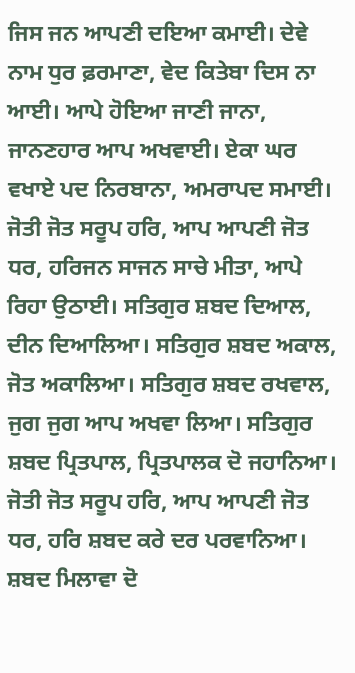ਜਿਸ ਜਨ ਆਪਣੀ ਦਇਆ ਕਮਾਈ। ਦੇਵੇ ਨਾਮ ਧੁਰ ਫ਼ਰਮਾਣਾ, ਵੇਦ ਕਿਤੇਬਾ ਦਿਸ ਨਾ ਆਈ। ਆਪੇ ਹੋਇਆ ਜਾਣੀ ਜਾਨਾ, ਜਾਨਣਹਾਰ ਆਪ ਅਖਵਾਈ। ਏਕਾ ਘਰ ਵਖਾਏ ਪਦ ਨਿਰਬਾਨਾ, ਅਮਰਾਪਦ ਸਮਾਈ। ਜੋਤੀ ਜੋਤ ਸਰੂਪ ਹਰਿ, ਆਪ ਆਪਣੀ ਜੋਤ ਧਰ, ਹਰਿਜਨ ਸਾਜਨ ਸਾਚੇ ਮੀਤਾ, ਆਪੇ ਰਿਹਾ ਉਠਾਈ। ਸਤਿਗੁਰ ਸ਼ਬਦ ਦਿਆਲ, ਦੀਨ ਦਿਆਲਿਆ। ਸਤਿਗੁਰ ਸ਼ਬਦ ਅਕਾਲ, ਜੋਤ ਅਕਾਲਿਆ। ਸਤਿਗੁਰ ਸ਼ਬਦ ਰਖਵਾਲ, ਜੁਗ ਜੁਗ ਆਪ ਅਖਵਾ ਲਿਆ। ਸਤਿਗੁਰ ਸ਼ਬਦ ਪ੍ਰਿਤਪਾਲ, ਪ੍ਰਿਤਪਾਲਕ ਦੋ ਜਹਾਨਿਆ। ਜੋਤੀ ਜੋਤ ਸਰੂਪ ਹਰਿ, ਆਪ ਆਪਣੀ ਜੋਤ ਧਰ, ਹਰਿ ਸ਼ਬਦ ਕਰੇ ਦਰ ਪਰਵਾਨਿਆ। ਸ਼ਬਦ ਮਿਲਾਵਾ ਦੋ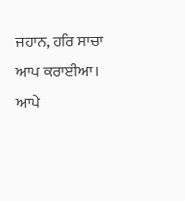ਜਹਾਨ, ਹਰਿ ਸਾਚਾ ਆਪ ਕਰਾਈਆ। ਆਪੇ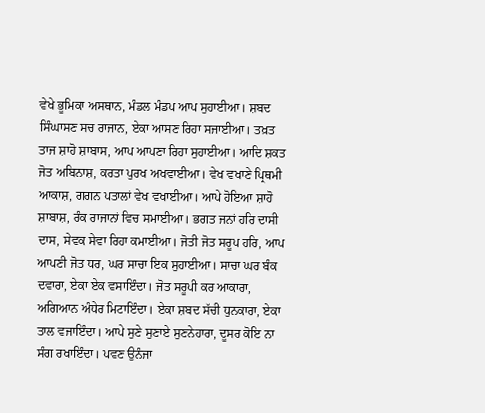ਵੇਖੇ ਭੂਮਿਕਾ ਅਸਥਾਨ, ਮੰਡਲ ਮੰਡਪ ਆਪ ਸੁਹਾਈਆ। ਸ਼ਬਦ ਸਿੰਘਾਸਣ ਸਚ ਰਾਜਾਨ, ਏਕਾ ਆਸਣ ਰਿਹਾ ਸਜਾਈਆ। ਤਖ਼ਤ ਤਾਜ ਸ਼ਾਹੋ ਸ਼ਾਬਾਸ, ਆਪ ਆਪਣਾ ਰਿਹਾ ਸੁਹਾਈਆ। ਆਦਿ ਸ਼ਕਤ ਜੋਤ ਅਬਿਨਾਸ਼, ਕਰਤਾ ਪੁਰਖ ਅਖਵਾਈਆ। ਵੇਖ ਵਖਾਣੇ ਪ੍ਰਿਥਮੀ ਆਕਾਸ਼, ਗਗਨ ਪਤਾਲਾਂ ਵੇਖ ਵਖਾਈਆ। ਆਪੇ ਹੋਇਆ ਸ਼ਾਹੋ ਸ਼ਾਬਾਸ਼, ਰੰਕ ਰਾਜਾਨਾਂ ਵਿਚ ਸਮਾਈਆ। ਭਗਤ ਜਨਾਂ ਹਰਿ ਦਾਸੀ ਦਾਸ, ਸੇਵਕ ਸੇਵਾ ਰਿਹਾ ਕਮਾਈਆ। ਜੋਤੀ ਜੋਤ ਸਰੂਪ ਹਰਿ, ਆਪ ਆਪਣੀ ਜੋਤ ਧਰ, ਘਰ ਸਾਚਾ ਇਕ ਸੁਹਾਈਆ। ਸਾਚਾ ਘਰ ਬੰਕ ਦਵਾਰਾ, ਏਕਾ ਏਕ ਵਸਾਇੰਦਾ। ਜੋਤ ਸਰੂਪੀ ਕਰ ਆਕਾਰਾ, ਅਗਿਆਨ ਅੰਧੇਰ ਮਿਟਾਇੰਦਾ। ਏਕਾ ਸ਼ਬਦ ਸੱਚੀ ਧੁਨਕਾਰਾ, ਏਕਾ ਤਾਲ ਵਜਾਇੰਦਾ। ਆਪੇ ਸੁਣੇ ਸੁਣਾਏ ਸੁਣਨੇਹਾਰਾ, ਦੂਸਰ ਕੋਇ ਨਾ ਸੰਗ ਰਖਾਇੰਦਾ। ਪਵਣ ਉਨੰਜਾ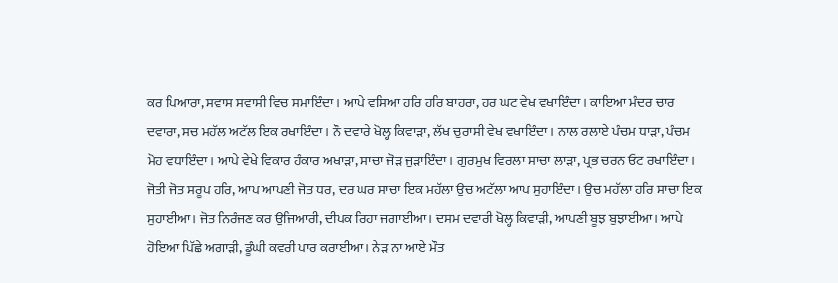ਕਰ ਪਿਆਰਾ, ਸਵਾਸ ਸਵਾਸੀ ਵਿਚ ਸਮਾਇੰਦਾ। ਆਪੇ ਵਸਿਆ ਹਰਿ ਹਰਿ ਬਾਹਰਾ, ਹਰ ਘਟ ਵੇਖ ਵਖਾਇੰਦਾ। ਕਾਇਆ ਮੰਦਰ ਚਾਰ ਦਵਾਰਾ, ਸਚ ਮਹੱਲ ਅਟੱਲ ਇਕ ਰਖਾਇੰਦਾ। ਨੌ ਦਵਾਰੇ ਖੋਲ੍ਹ ਕਿਵਾੜਾ, ਲੱਖ ਚੁਰਾਸੀ ਵੇਖ ਵਖਾਇੰਦਾ। ਨਾਲ ਰਲਾਏ ਪੰਚਮ ਧਾੜਾ, ਪੰਚਮ ਮੋਹ ਵਧਾਇੰਦਾ। ਆਪੇ ਵੇਖੇ ਵਿਕਾਰ ਹੰਕਾਰ ਅਖਾੜਾ, ਸਾਚਾ ਜੋੜ ਜੁੜਾਇੰਦਾ। ਗੁਰਮੁਖ ਵਿਰਲਾ ਸਾਚਾ ਲਾੜਾ, ਪ੍ਰਭ ਚਰਨ ਓਟ ਰਖਾਇੰਦਾ। ਜੋਤੀ ਜੋਤ ਸਰੂਪ ਹਰਿ, ਆਪ ਆਪਣੀ ਜੋਤ ਧਰ, ਦਰ ਘਰ ਸਾਚਾ ਇਕ ਮਹੱਲਾ ਉਚ ਅਟੱਲਾ ਆਪ ਸੁਹਾਇੰਦਾ। ਉਚ ਮਹੱਲਾ ਹਰਿ ਸਾਚਾ ਇਕ ਸੁਹਾਈਆ। ਜੋਤ ਨਿਰੰਜਣ ਕਰ ਉਜਿਆਰੀ, ਦੀਪਕ ਰਿਹਾ ਜਗਾਈਆ। ਦਸਮ ਦਵਾਰੀ ਖੋਲ੍ਹ ਕਿਵਾੜੀ, ਆਪਣੀ ਬੂਝ ਬੁਝਾਈਆ। ਆਪੇ ਹੋਇਆ ਪਿੱਛੇ ਅਗਾੜੀ, ਡੂੰਘੀ ਕਵਰੀ ਪਾਰ ਕਰਾਈਆ। ਨੇੜ ਨਾ ਆਏ ਮੌਤ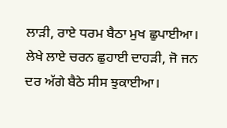ਲਾੜੀ, ਰਾਏ ਧਰਮ ਬੈਠਾ ਮੁਖ ਛੁਪਾਈਆ। ਲੇਖੇ ਲਾਏ ਚਰਨ ਛੁਹਾਈ ਦਾਹੜੀ, ਜੋ ਜਨ ਦਰ ਅੱਗੇ ਬੈਠੇ ਸੀਸ ਝੁਕਾਈਆ।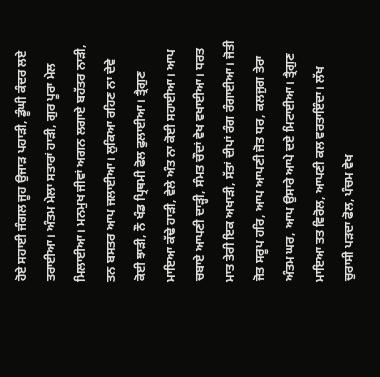ਹੋਏ ਸਹਾਈ ਜੰਗਲ ਜੂਹ ਉਜਾੜ ਪਹਾੜੀ, ਡੂੰਘੀ ਕੰਦਰ ਲਏ ਤਰਾਈਆ। ਅੰਤਮ ਮੇਲਾ ਸਤਾਰਾਂ ਹਾੜੀ, ਗੁਰ ਪੂਰਾ ਮੇਲ ਮਿਲਾਈਆ। ਮਨਮੁਖ ਜੀਵਾਂ ਅਗਨ ਲਗਾਏ ਬਹੱਤਰ ਨਾੜੀ, ਤਨ ਬਸਤਰ ਆਪ ਜਲਾਈਆ। ਲੁਕਿਆ ਰਹਿਣ ਨਾ ਦੇਵੇ ਕੋਈ ਝਾੜੀ, ਨੌ ਖੰਡ ਪ੍ਰਿਥਮੀ ਫੋਲ ਫੁਲਾਈਆ। ਤ੍ਰੈਗੁਣ ਮਾਇਆ ਕੱਢੇ ਹਾੜੀ, ਵੇਲੇ ਅੰਤ ਨਾ ਕੋਈ ਸਹਾਈਆ। ਆਪ ਚਬਾਏ ਆਪਣੀ ਦਾੜ੍ਹੀ, ਸੰਮਤ ਚੌਦਾਂ ਵੇਖ ਵਖਾਈਆ। ਧਰਤ ਮਾਤ ਤੇਰੀ ਇਕ ਅਖਾੜੀ, ਸੱਤਾਂ ਦੀਪਾਂ ਰੰਗ ਰੰਗਾਈਆ। ਜੋਤੀ ਜੋਤ ਸਰੂਪ ਹਰਿ, ਆਪ ਆਪਣੀ ਜੋਤ ਧਰ, ਕਲਜੁਗ ਤੇਰਾ ਅੰਤਮ ਘਰ, ਆਪ ਉਸਾਰੇ ਆਪੇ ਦਏ ਮਿਟਾਈਆ। ਤ੍ਰੈਗੁਣ ਮਾਇਆ ਤਤ ਵਿਰੋਲ, ਆਪਣੀ ਕਲ ਵਰਤਾਇੰਦਾ। ਲੱਖ ਚੁਰਾਸੀ ਪੜਦਾ ਫੋਲ, ਪੰਚਮ ਵੇਖ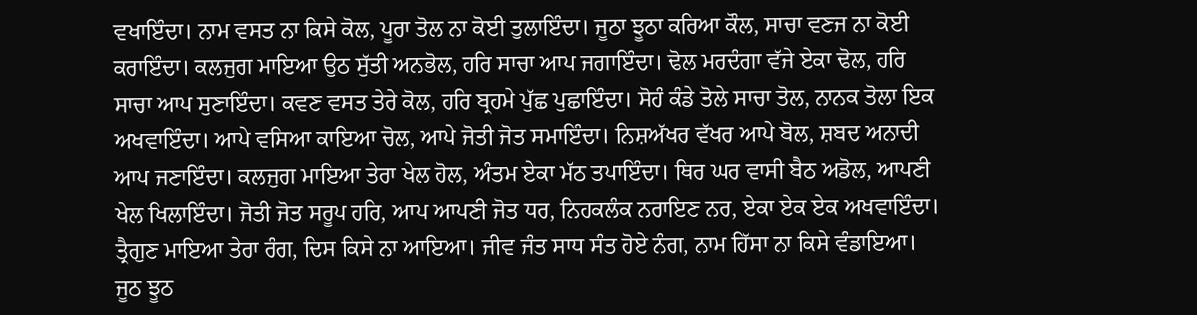ਵਖਾਇੰਦਾ। ਨਾਮ ਵਸਤ ਨਾ ਕਿਸੇ ਕੋਲ, ਪੂਰਾ ਤੋਲ ਨਾ ਕੋਈ ਤੁਲਾਇੰਦਾ। ਜੂਠਾ ਝੂਠਾ ਕਰਿਆ ਕੌਲ, ਸਾਚਾ ਵਣਜ ਨਾ ਕੋਈ ਕਰਾਇੰਦਾ। ਕਲਜੁਗ ਮਾਇਆ ਉਠ ਸੁੱਤੀ ਅਨਭੋਲ, ਹਰਿ ਸਾਚਾ ਆਪ ਜਗਾਇੰਦਾ। ਢੋਲ ਮਰਦੰਗਾ ਵੱਜੇ ਏਕਾ ਢੋਲ, ਹਰਿ ਸਾਚਾ ਆਪ ਸੁਣਾਇੰਦਾ। ਕਵਣ ਵਸਤ ਤੇਰੇ ਕੋਲ, ਹਰਿ ਬ੍ਰਹਮੇ ਪੁੱਛ ਪੁਛਾਇੰਦਾ। ਸੋਹੰ ਕੰਡੇ ਤੋਲੇ ਸਾਚਾ ਤੋਲ, ਨਾਨਕ ਤੋਲਾ ਇਕ ਅਖਵਾਇੰਦਾ। ਆਪੇ ਵਸਿਆ ਕਾਇਆ ਚੋਲ, ਆਪੇ ਜੋਤੀ ਜੋਤ ਸਮਾਇੰਦਾ। ਨਿਸ਼ਅੱਖਰ ਵੱਖਰ ਆਪੇ ਬੋਲ, ਸ਼ਬਦ ਅਨਾਦੀ ਆਪ ਜਣਾਇੰਦਾ। ਕਲਜੁਗ ਮਾਇਆ ਤੇਰਾ ਖੇਲ ਹੋਲ, ਅੰਤਮ ਏਕਾ ਮੱਠ ਤਪਾਇੰਦਾ। ਥਿਰ ਘਰ ਵਾਸੀ ਬੈਠ ਅਡੋਲ, ਆਪਣੀ ਖੇਲ ਖਿਲਾਇੰਦਾ। ਜੋਤੀ ਜੋਤ ਸਰੂਪ ਹਰਿ, ਆਪ ਆਪਣੀ ਜੋਤ ਧਰ, ਨਿਹਕਲੰਕ ਨਰਾਇਣ ਨਰ, ਏਕਾ ਏਕ ਏਕ ਅਖਵਾਇੰਦਾ। ਤ੍ਰੈਗੁਣ ਮਾਇਆ ਤੇਰਾ ਰੰਗ, ਦਿਸ ਕਿਸੇ ਨਾ ਆਇਆ। ਜੀਵ ਜੰਤ ਸਾਧ ਸੰਤ ਹੋਏ ਨੰਗ, ਨਾਮ ਹਿੱਸਾ ਨਾ ਕਿਸੇ ਵੰਡਾਇਆ। ਜੂਠ ਝੂਠ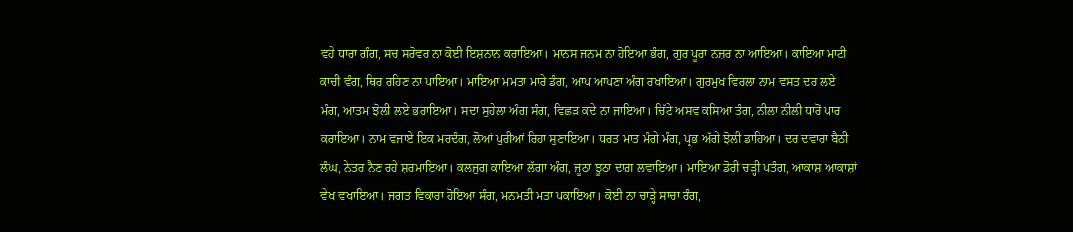ਵਹੇ ਧਾਰਾ ਗੰਗ, ਸਚ ਸਰੋਵਰ ਨਾ ਕੋਈ ਇਸ਼ਨਾਨ ਕਰਾਇਆ। ਮਾਨਸ ਜਨਮ ਨਾ ਹੋਇਆ ਭੰਗ, ਗੁਰ ਪੂਰਾ ਨਜ਼ਰ ਨਾ ਆਇਆ। ਕਾਇਆ ਮਾਟੀ ਕਾਚੀ ਵੰਗ, ਥਿਰ ਰਹਿਣ ਨਾ ਪਾਇਆ। ਮਾਇਆ ਮਮਤਾ ਮਾਰੇ ਡੰਗ, ਆਪ ਆਪਣਾ ਅੰਗ ਰਖਾਇਆ। ਗੁਰਮੁਖ ਵਿਰਲਾ ਨਾਮ ਵਸਤ ਦਰ ਲਏ ਮੰਗ, ਆਤਮ ਝੋਲੀ ਲਏ ਭਰਾਇਆ। ਸਦਾ ਸੁਹੇਲਾ ਅੰਗ ਸੰਗ, ਵਿਛੜ ਕਦੇ ਨਾ ਜਾਇਆ। ਚਿੱਟੇ ਅਸਵ ਕਸਿਆ ਤੰਗ, ਨੀਲਾ ਨੀਲੀ ਧਾਰੋਂ ਪਾਰ ਕਰਾਇਆ। ਨਾਮ ਵਜਾਏ ਇਕ ਮਰਦੰਗ, ਲੋਆਂ ਪੁਰੀਆਂ ਰਿਹਾ ਸੁਣਾਇਆ। ਧਰਤ ਮਾਤ ਮੰਗੇ ਮੰਗ, ਪ੍ਰਭ ਅੱਗੇ ਝੋਲੀ ਡਾਹਿਆ। ਦਰ ਦਵਾਰਾ ਬੈਠੀ ਲੰਘ, ਨੇਤਰ ਨੈਣ ਰਹੇ ਸ਼ਰਮਾਇਆ। ਕਲਜੁਗ ਕਾਇਆ ਲੱਗਾ ਅੰਗ, ਜੂਠਾ ਝੂਠਾ ਦਾਗ਼ ਲਵਾਇਆ। ਮਾਇਆ ਡੋਰੀ ਚੜ੍ਹੀ ਪਤੰਗ, ਆਕਾਸ਼ ਆਕਾਸ਼ਾਂ ਵੇਖ ਵਖਾਇਆ। ਜਗਤ ਵਿਕਾਰਾ ਹੋਇਆ ਸੰਗ, ਮਨਮਤੀ ਮਤਾ ਪਕਾਇਆ। ਕੋਈ ਨਾ ਚਾੜ੍ਹੇ ਸਾਚਾ ਰੰਗ,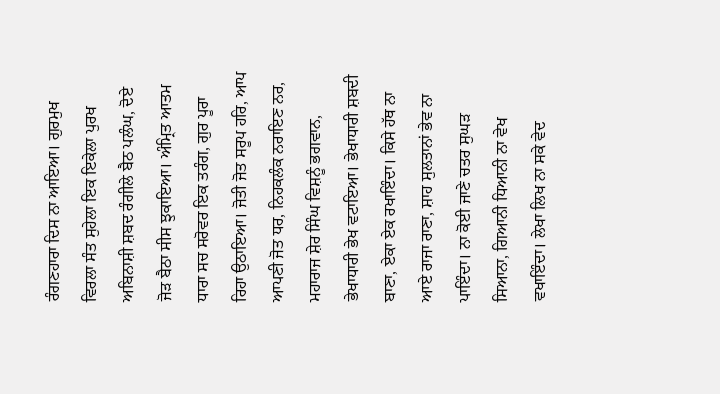ਰੰਗਣਹਾਰਾ ਦਿਸ ਨਾ ਆਇਆ। ਗੁਰਮੁਖ ਵਿਰਲਾ ਸੰਤ ਸੁਹੇਲਾ ਇਕ ਇਕੇਲਾ ਪੁਰਖ ਅਬਿਨਾਸ਼ੀ ਸ਼ਬਦ ਰੰਗੀਲੇ ਬੈਠ ਪਲੰਘ, ਦੋਏ ਜੋੜ ਬੈਠਾ ਸੀਸ ਝੁਕਾਇਆ। ਅੰਮ੍ਰਿਤ ਆਤਮ ਧਾਰਾ ਸਚ ਸਰੋਵਰ ਇਕ ਤਰੰਗ, ਗੁਰ ਪੂਰਾ ਰਿਹਾ ਉਠਾਇਆ। ਜੋਤੀ ਜੋਤ ਸਰੂਪ ਹਰਿ, ਆਪ ਆਪਣੀ ਜੋਤ ਧਰ, ਨਿਹਕਲੰਕ ਨਰਾਇਣ ਨਰ, ਮਹਾਰਾਜ ਸ਼ੇਰ ਸਿੰਘ ਵਿਸ਼ਨੂੰ ਭਗਵਾਨ, ਭੇਖਾਧਾਰੀ ਭੇਖ ਵਟਾਇਆ। ਭੇਖਾਧਾਰੀ ਸ਼ਬਦੀ ਬਾਣਾ, ਏਕਾ ਏਕ ਰਖਾਇੰਦਾ। ਕਿਸੇ ਹੱਥ ਨਾ ਆਏ ਰਾਜਾ ਰਾਣਾ, ਸ਼ਾਹ ਸੁਲਤਾਨਾਂ ਭੇਵ ਨਾ ਪਾਇੰਦਾ। ਨਾ ਕੋਈ ਜਾਣੇ ਚਤਰ ਸੁਘੜ ਸਿਆਨਾ, ਗਿਆਨੀ ਧਿਆਨੀ ਨਾ ਵੇਖ ਵਖਾਇੰਦਾ। ਲੇਖਾ ਲਿਖ ਨਾ ਸਕੇ ਵੇਦ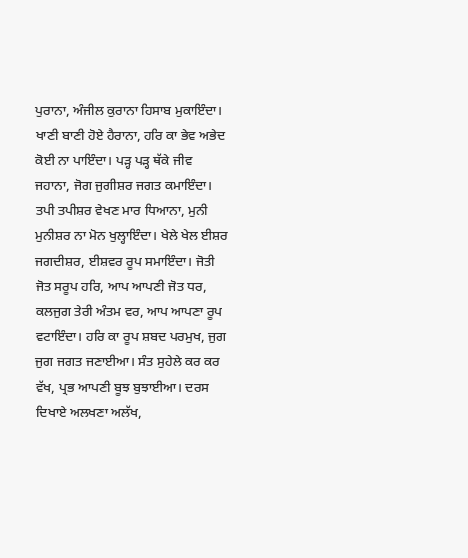ਪੁਰਾਨਾ, ਅੰਜੀਲ ਕੁਰਾਨਾ ਹਿਸਾਬ ਮੁਕਾਇੰਦਾ। ਖਾਣੀ ਬਾਣੀ ਹੋਏ ਹੈਰਾਨਾ, ਹਰਿ ਕਾ ਭੇਵ ਅਭੇਦ ਕੋਈ ਨਾ ਪਾਇੰਦਾ। ਪੜ੍ਹ ਪੜ੍ਹ ਥੱਕੇ ਜੀਵ ਜਹਾਨਾ, ਜੋਗ ਜੁਗੀਸ਼ਰ ਜਗਤ ਕਮਾਇੰਦਾ। ਤਪੀ ਤਪੀਸ਼ਰ ਵੇਖਣ ਮਾਰ ਧਿਆਨਾ, ਮੁਨੀ ਮੁਨੀਸ਼ਰ ਨਾ ਮੋਨ ਖੁਲ੍ਹਾਇੰਦਾ। ਖੇਲੇ ਖੇਲ ਈਸ਼ਰ ਜਗਦੀਸ਼ਰ, ਈਸ਼ਵਰ ਰੂਪ ਸਮਾਇੰਦਾ। ਜੋਤੀ ਜੋਤ ਸਰੂਪ ਹਰਿ, ਆਪ ਆਪਣੀ ਜੋਤ ਧਰ, ਕਲਜੁਗ ਤੇਰੀ ਅੰਤਮ ਵਰ, ਆਪ ਆਪਣਾ ਰੂਪ ਵਟਾਇੰਦਾ। ਹਰਿ ਕਾ ਰੂਪ ਸ਼ਬਦ ਪਰਮੁਖ, ਜੁਗ ਜੁਗ ਜਗਤ ਜਣਾਈਆ। ਸੰਤ ਸੁਹੇਲੇ ਕਰ ਕਰ ਵੱਖ, ਪ੍ਰਭ ਆਪਣੀ ਬੂਝ ਬੁਝਾਈਆ। ਦਰਸ ਦਿਖਾਏ ਅਲਖਣਾ ਅਲੱਖ,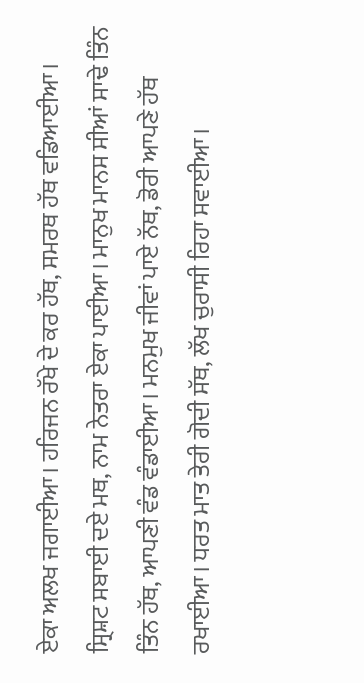ਏਕਾ ਅਲਖ ਜਗਾਈਆ। ਹਰਿਜਨ ਰੱਖੇ ਦੇ ਕਰ ਹੱਥ, ਸਮਰਥ ਹੱਥ ਵਡਿਆਈਆ। ਸ੍ਰਿਸ਼ਟ ਸਬਾਈ ਦਏ ਮਥ, ਨਾਮ ਨੇਤਰਾ ਏਕਾ ਪਾਈਆ। ਮਾਨੁਖ ਮਾਨਸ ਸੀਆਂ ਸਾਢੇ ਤਿੰਨ ਤਿੰਨ ਹੱਥ, ਆਪਣੀ ਵੰਡ ਵੰਡਾਈਆ। ਮਨਮੁਖ ਜੀਵਾਂ ਪਾਏ ਨੱਥ, ਡੋਰੀ ਆਪਣੇ ਹੱਥ ਰਖਾਈਆ। ਧਰਤ ਮਾਤ ਤੇਰੀ ਗੋਦੀ ਸੱਥ, ਲੱਖ ਚੁਰਾਸੀ ਰਿਹਾ ਸਵਾਈਆ।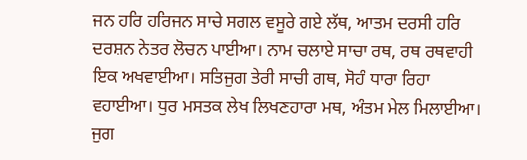ਜਨ ਹਰਿ ਹਰਿਜਨ ਸਾਚੇ ਸਗਲ ਵਸੂਰੇ ਗਏ ਲੱਥ, ਆਤਮ ਦਰਸੀ ਹਰਿ ਦਰਸ਼ਨ ਨੇਤਰ ਲੋਚਨ ਪਾਈਆ। ਨਾਮ ਚਲਾਏ ਸਾਚਾ ਰਥ, ਰਥ ਰਥਵਾਹੀ ਇਕ ਅਖਵਾਈਆ। ਸਤਿਜੁਗ ਤੇਰੀ ਸਾਚੀ ਗਥ, ਸੋਹੰ ਧਾਰਾ ਰਿਹਾ ਵਹਾਈਆ। ਧੁਰ ਮਸਤਕ ਲੇਖ ਲਿਖਣਹਾਰਾ ਮਥ, ਅੰਤਮ ਮੇਲ ਮਿਲਾਈਆ। ਜੁਗ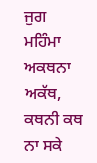ਜੁਗ ਮਹਿੰਮਾ ਅਕਥਨਾ ਅਕੱਥ, ਕਥਨੀ ਕਥ ਨਾ ਸਕੇ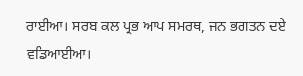ਰਾਈਆ। ਸਰਬ ਕਲ ਪ੍ਰਭ ਆਪ ਸਮਰਥ, ਜਨ ਭਗਤਨ ਦਏ ਵਡਿਆਈਆ।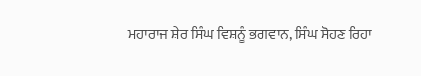ਮਹਾਰਾਜ ਸ਼ੇਰ ਸਿੰਘ ਵਿਸ਼ਨੂੰ ਭਗਵਾਨ, ਸਿੰਘ ਸੋਹਣ ਰਿਹਾ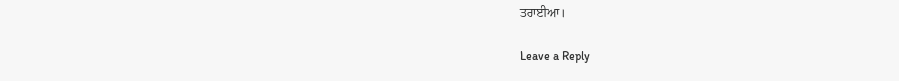ਤਰਾਈਆ।

Leave a Reply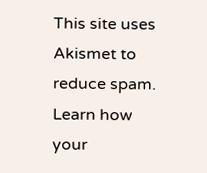This site uses Akismet to reduce spam. Learn how your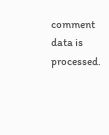comment data is processed.